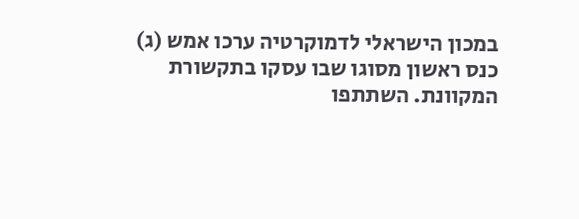במכון הישראלי לדמוקרטיה ערכו אמש (ג) כנס ראשון מסוגו שבו עסקו בתקשורת המקוונת. השתתפו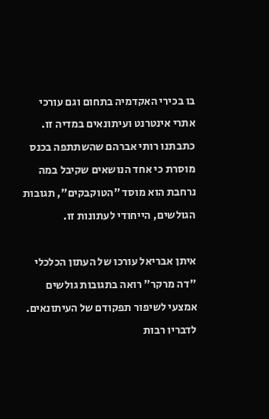בו בכירי האקדמיה בתחום וגם עורכי אתרי אינטרנט ועיתונאים במדיה זו. כתבתנו רותי אברהם שהשתתפה בכנס מוסרת כי אחד הנושאים שקיבל במה נרחבת הוא מוסד "הטוקבקים", תגובות הגולשים, הייחודי לעתונות זו.

איתן אבריאל עורכו של העתון הכלכלי "דה מרקר" רואה בתגובות גולשים אמצעי לשיפור תפקודם של העיתונאים. לדבריו רבות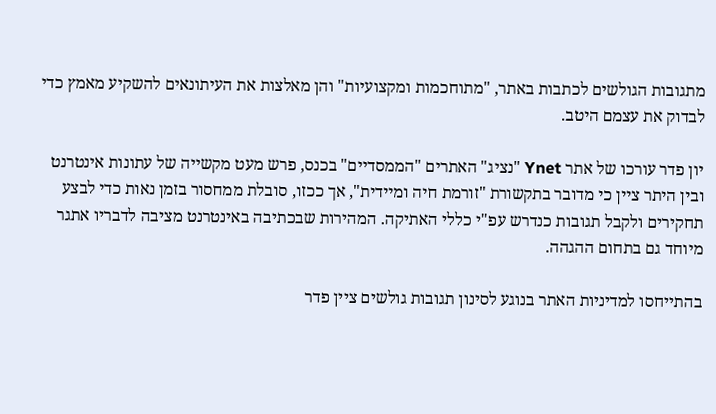מתגובות הגולשים לכתבות באתר, "מתוחכמות ומקצועיות" והן מאלצות את העיתונאים להשקיע מאמץ כדי לבדוק את עצמם היטב.

יון פדר עורכו של אתר Ynet "נציג" האתרים "הממסדיים" בכנס, פרש מעט מקשייה של עתונות אינטרנט ובין היתר ציין כי מדובר בתקשורת "זורמת חיה ומיידית", אך ככזו, סובלת ממחסור בזמן נאות כדי לבצע תחקירים ולקבל תגובות כנדרש עפ"י כללי האתיקה. המהירות שבכתיבה באינטרנט מציבה לדבריו אתגר מיוחד גם בתחום ההגהה.

בהתייחסו למדיניות האתר בנוגע לסינון תגובות גולשים ציין פדר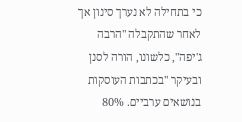כי בתחילה לא נערך סינון אך לאחר שהתקבלה "הרבה ג'יפה", כלשונו, הורה לסנן ובעיקר "בכתבות העוסקות בנושאים ערביים. 80%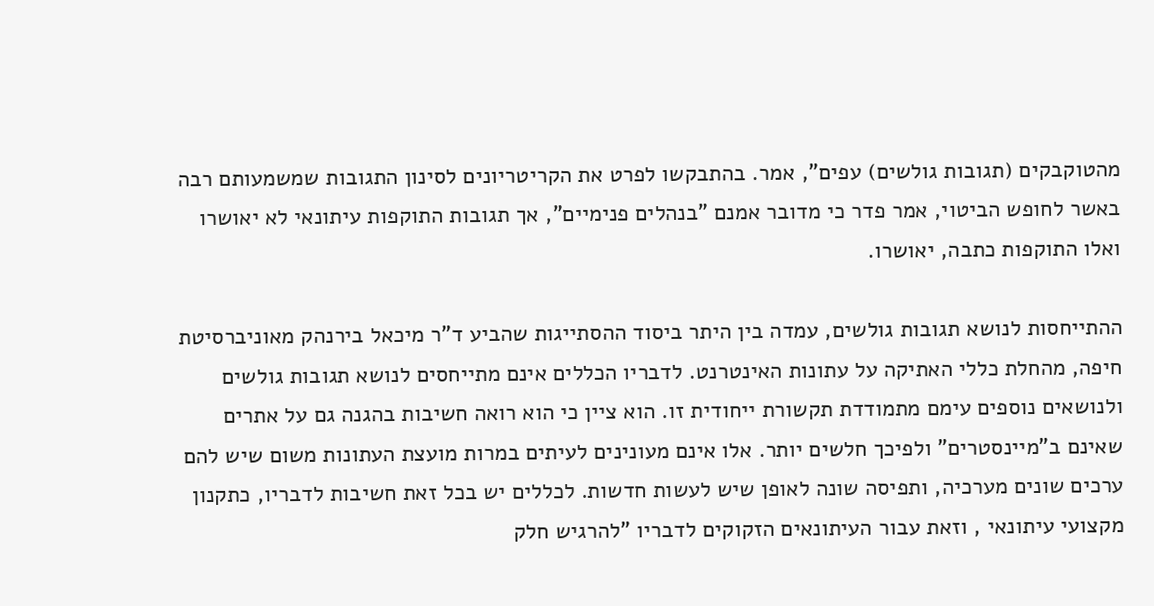מהטוקבקים (תגובות גולשים) עפים", אמר. בהתבקשו לפרט את הקריטריונים לסינון התגובות שמשמעותם רבה באשר לחופש הביטוי, אמר פדר כי מדובר אמנם "בנהלים פנימיים", אך תגובות התוקפות עיתונאי לא יאושרו ואלו התוקפות כתבה, יאושרו.

ההתייחסות לנושא תגובות גולשים, עמדה בין היתר ביסוד ההסתייגות שהביע ד"ר מיכאל בירנהק מאוניברסיטת חיפה, מהחלת כללי האתיקה על עתונות האינטרנט. לדבריו הכללים אינם מתייחסים לנושא תגובות גולשים ולנושאים נוספים עימם מתמודדת תקשורת ייחודית זו. הוא ציין כי הוא רואה חשיבות בהגנה גם על אתרים שאינם ב"מיינסטרים" ולפיכך חלשים יותר. אלו אינם מעונינים לעיתים במרות מועצת העתונות משום שיש להם ערכים שונים מערכיה, ותפיסה שונה לאופן שיש לעשות חדשות. לכללים יש בכל זאת חשיבות לדבריו, כתקנון מקצועי עיתונאי , וזאת עבור העיתונאים הזקוקים לדבריו "להרגיש חלק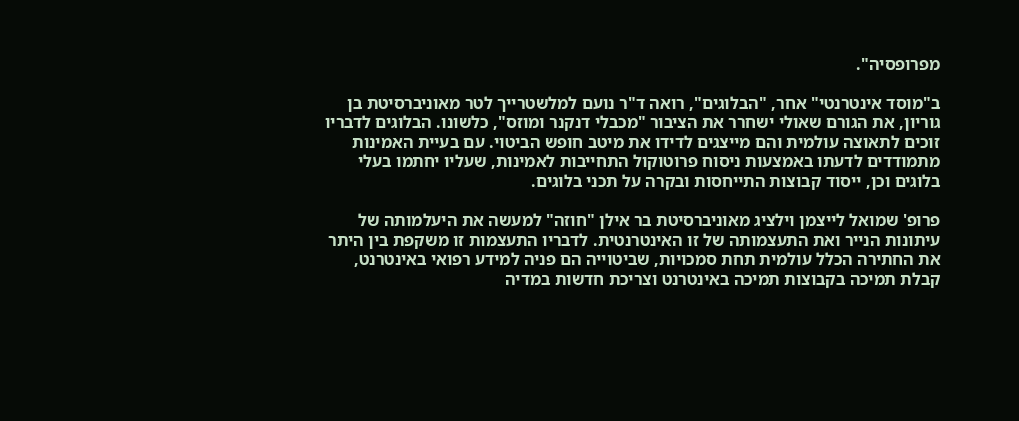מפרופסיה".

ב"מוסד אינטרנטי" אחר, "הבלוגים", רואה ד"ר נועם למלשטרייך לטר מאוניברסיטת בן גוריון, את הגורם שאולי ישחרר את הציבור "מכבלי דנקנר ומוזס", כלשונו. הבלוגים לדבריו זוכים לתאוצה עולמית והם מייצגים לדידו את מיטב חופש הביטוי. עם בעיית האמינות מתמודדים לדעתו באמצעות ניסוח פרוטוקול התחייבות לאמינות, שעליו יחתמו בעלי בלוגים וכן, ייסוד קבוצות התייחסות ובקרה על תכני בלוגים.

פרופ' שמואל לייצמן וילציג מאוניברסיטת בר אילן "חוזה" למעשה את היעלמותה של עיתונות הנייר ואת התעצמותה של זו האינטרנטית. לדבריו התעצמות זו משקפת בין היתר את החתירה הכלל עולמית תחת סמכויות, שביטוייה הם פניה למידע רפואי באינטרנט, קבלת תמיכה בקבוצות תמיכה באינטרנט וצריכת חדשות במדיה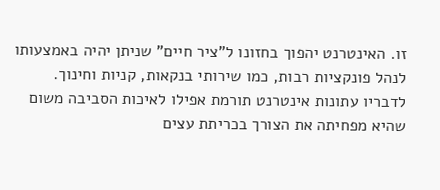זו. האינטרנט יהפוך בחזונו ל"ציר חיים" שניתן יהיה באמצעותו לנהל פונקציות רבות, כמו שירותי בנקאות, קניות וחינוך. לדבריו עתונות אינטרנט תורמת אפילו לאיכות הסביבה משום שהיא מפחיתה את הצורך בכריתת עצים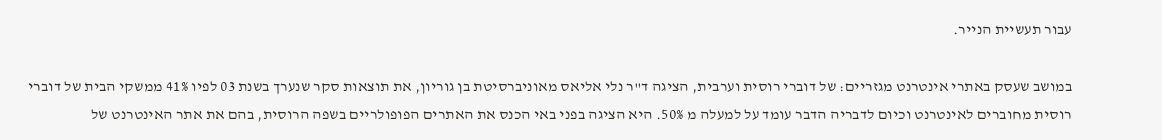עבור תעשיית הנייר.

במושב שעסק באתרי אינטרנט מגזריים: של דוברי רוסית וערבית, הציגה ד"ר נלי אליאס מאוניברסיטת בן גוריון, את תוצאות סקר שנערך בשנת 03 לפיו 41% ממשקי הבית של דוברי רוסית מחוברים לאינטרנט וכיום לדבריה הדבר עומד על למעלה מ 50%. היא הציגה בפני באי הכנס את האתרים הפופולריים בשפה הרוסית, בהם את אתר האינטרנט של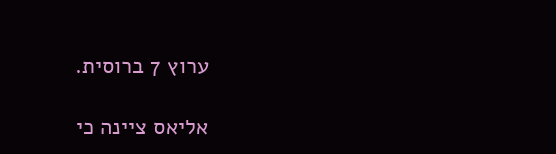ערוץ 7 ברוסית.

אליאס ציינה כי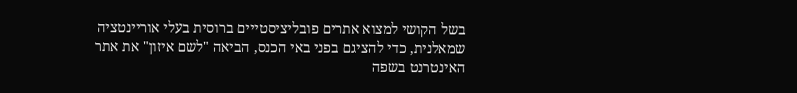בשל הקושי למצוא אתרים פובליציסטייים ברוסית בעלי אוריינטציה שמאלנית, כדי להציגם בפני באי הכנס, הביאה "לשם איזון" את אתר האינטרנט בשפה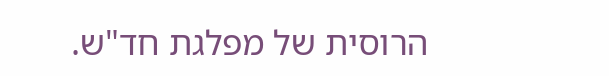הרוסית של מפלגת חד"ש.